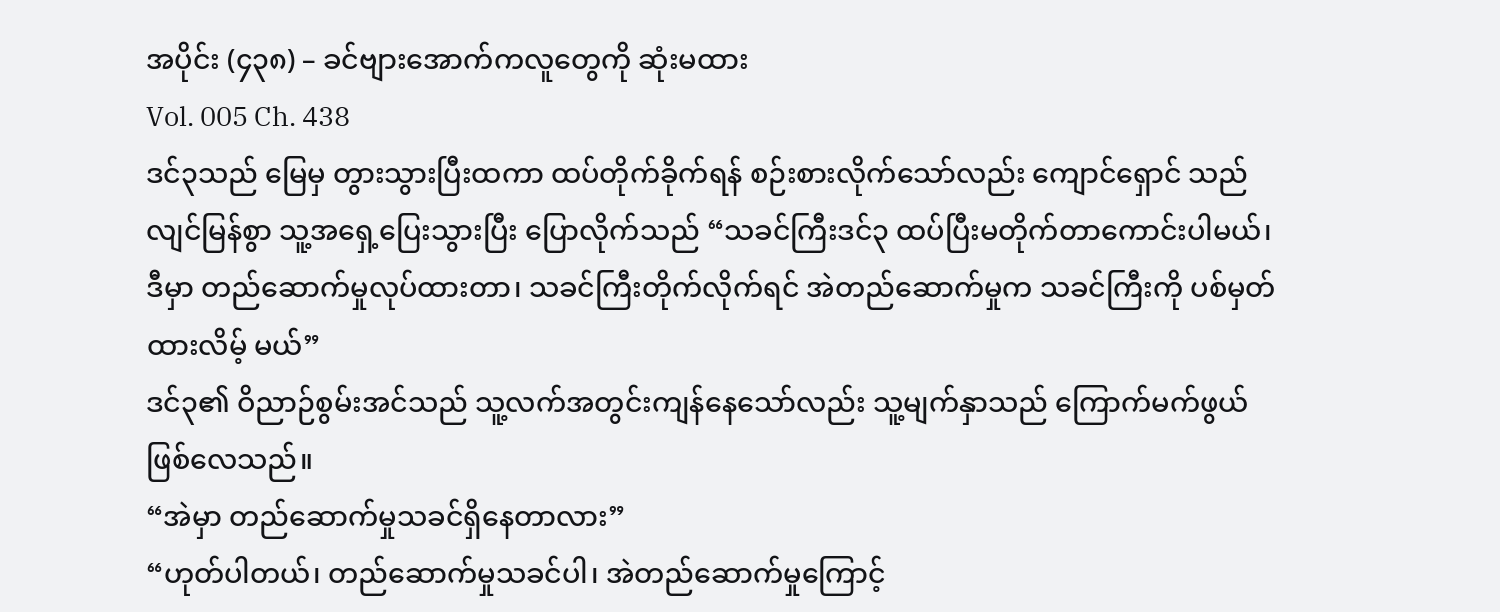အပိုင်း (၄၃၈) – ခင်ဗျားအောက်ကလူတွေကို ဆုံးမထား
Vol. 005 Ch. 438
ဒင်၃သည် မြေမှ တွားသွားပြီးထကာ ထပ်တိုက်ခိုက်ရန် စဉ်းစားလိုက်သော်လည်း ကျောင်ရှောင် သည် လျင်မြန်စွာ သူ့အရှေ့ပြေးသွားပြီး ပြောလိုက်သည် “သခင်ကြီးဒင်၃ ထပ်ပြီးမတိုက်တာကောင်းပါမယ်၊ ဒီမှာ တည်ဆောက်မှုလုပ်ထားတာ၊ သခင်ကြီးတိုက်လိုက်ရင် အဲတည်ဆောက်မှုက သခင်ကြီးကို ပစ်မှတ်ထားလိမ့် မယ်”
ဒင်၃၏ ဝိညာဉ်စွမ်းအင်သည် သူ့လက်အတွင်းကျန်နေသော်လည်း သူ့မျက်နှာသည် ကြောက်မက်ဖွယ် ဖြစ်လေသည်။
“အဲမှာ တည်ဆောက်မှုသခင်ရှိနေတာလား”
“ဟုတ်ပါတယ်၊ တည်ဆောက်မှုသခင်ပါ၊ အဲတည်ဆောက်မှုကြောင့်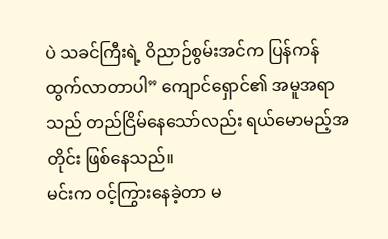ပဲ သခင်ကြီးရဲ့ ဝိညာဉ်စွမ်းအင်က ပြန်ကန်ထွက်လာတာပါ” ကျောင်ရှောင်၏ အမူအရာသည် တည်ငြိမ်နေသော်လည်း ရယ်မောမည့်အတိုင်း ဖြစ်နေသည်။
မင်းက ဝင့်ကြွားနေခဲ့တာ မ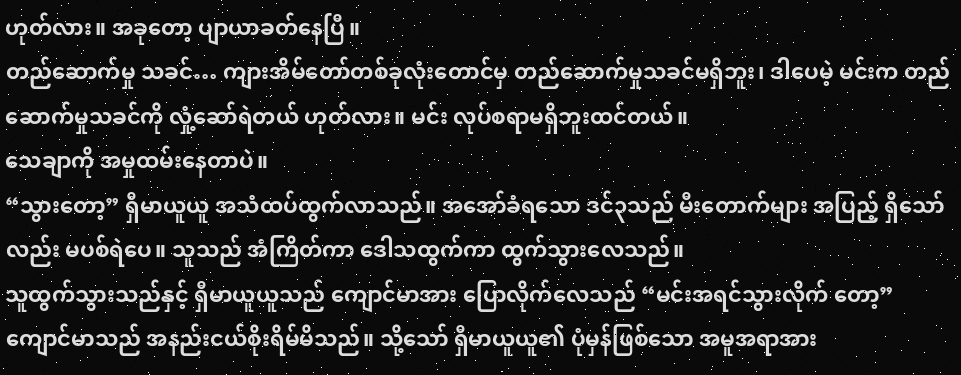ဟုတ်လား။ အခုတော့ ပျာယာခတ်နေပြီ။
တည်ဆောက်မှု သခင်… ကျားအိမ်တော်တစ်ခုလုံးတောင်မှ တည်ဆောက်မှုသခင်မရှိဘူး၊ ဒါပေမဲ့ မင်းက တည်ဆောက်မှုသခင်ကို လှုံ့ဆော်ရဲတယ် ဟုတ်လား။ မင်း လုပ်စရာမရှိဘူးထင်တယ်။
သေချာကို အမှုထမ်းနေတာပဲ။
“သွားတော့” ရှီမာယူယူ အသံထပ်ထွက်လာသည်။ အအော်ခံရသော ဒင်၃သည် မီးတောက်များ အပြည့် ရှိသော်လည်း မပစ်ရဲပေ။ သူသည် အံကြိတ်ကာ ဒေါသထွက်ကာ ထွက်သွားလေသည်။
သူထွက်သွားသည်နှင့် ရှီမာယူယူသည် ကျောင်မာအား ပြောလိုက်လေသည် “မင်းအရင်သွားလိုက် တော့”
ကျောင်မာသည် အနည်းငယ်စိုးရိမ်မိသည်။ သို့သော် ရှီမာယူယူ၏ ပုံမှန်ဖြစ်သော အမူအရာအား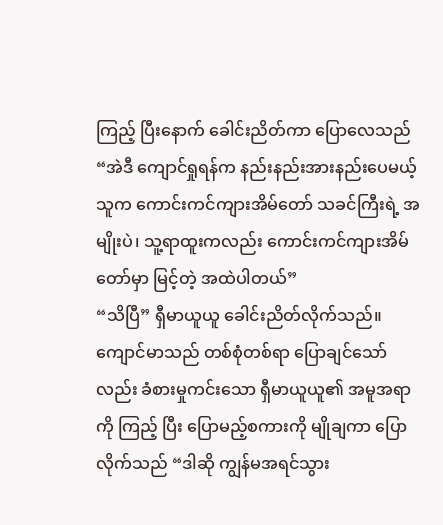ကြည့် ပြီးနောက် ခေါင်းညိတ်ကာ ပြောလေသည် “အဲဒီ ကျောင်ရှုရန်က နည်းနည်းအားနည်းပေမယ့် သူက ကောင်းကင်ကျားအိမ်တော် သခင်ကြီးရဲ့ အမျိုးပဲ၊ သူ့ရာထူးကလည်း ကောင်းကင်ကျားအိမ်တော်မှာ မြင့်တဲ့ အထဲပါတယ်”
“သိပြီ” ရှီမာယူယူ ခေါင်းညိတ်လိုက်သည်။
ကျောင်မာသည် တစ်စုံတစ်ရာ ပြောချင်သော်လည်း ခံစားမှုကင်းသော ရှီမာယူယူ၏ အမူအရာကို ကြည့် ပြီး ပြောမည့်စကားကို မျိုချကာ ပြောလိုက်သည် “ဒါဆို ကျွန်မအရင်သွား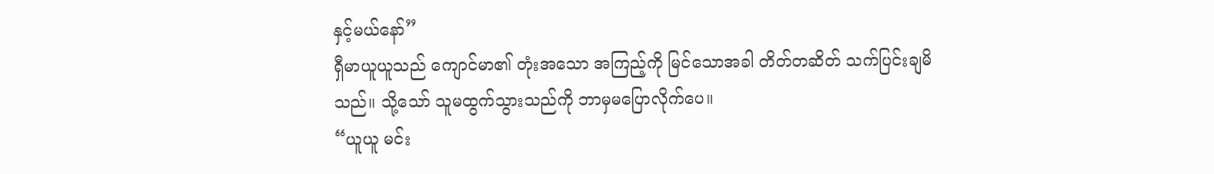နှင့်မယ်နော်”
ရှီမာယူယူသည် ကျောင်မာ၏ တုံးအသော အကြည့်ကို မြင်သောအခါ တိတ်တဆိတ် သက်ပြင်းချမိ သည်။ သို့သော် သူမထွက်သွားသည်ကို ဘာမှမပြောလိုက်ပေ။
“ယူယူ မင်း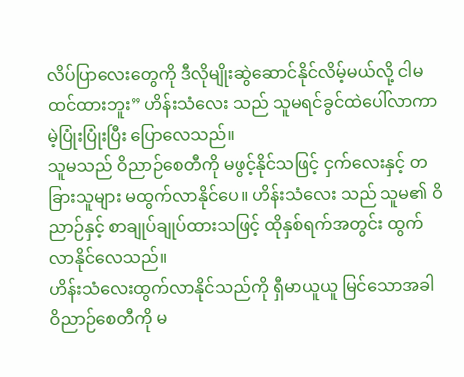လိပ်ပြာလေးတွေကို ဒီလိုမျိုးဆွဲဆောင်နိုင်လိမ့်မယ်လို့ ငါမထင်ထားဘူး” ဟိန်းသံလေး သည် သူမရင်ခွင်ထဲပေါ်လာကာ မဲ့ပြုံးပြုံးပြီး ပြောလေသည်။
သူမသည် ဝိညာဉ်စေတီကို မဖွင့်နိုင်သဖြင့် ငှက်လေးနှင့် တခြားသူများ မထွက်လာနိုင်ပေ။ ဟိန်းသံလေး သည် သူမ၏ ဝိညာဉ်နှင့် စာချုပ်ချုပ်ထားသဖြင့် ထိုနှစ်ရက်အတွင်း ထွက်လာနိုင်လေသည်။
ဟိန်းသံလေးထွက်လာနိုင်သည်ကို ရှီမာယူယူ မြင်သောအခါ ဝိညာဉ်စေတီကို မ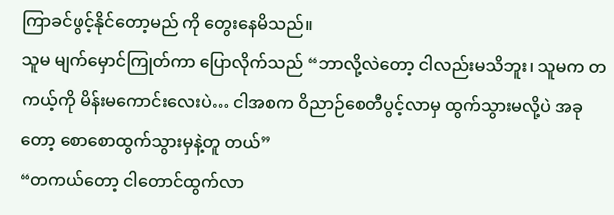ကြာခင်ဖွင့်နိုင်တော့မည် ကို တွေးနေမိသည်။
သူမ မျက်မှောင်ကြုတ်ကာ ပြောလိုက်သည် “ဘာလို့လဲတော့ ငါလည်းမသိဘူး၊ သူမက တကယ့်ကို မိန်းမကောင်းလေးပဲ… ငါအစက ဝိညာဉ်စေတီပွင့်လာမှ ထွက်သွားမလို့ပဲ အခုတော့ စောစောထွက်သွားမှနဲ့တူ တယ်”
“တကယ်တော့ ငါတောင်ထွက်လာ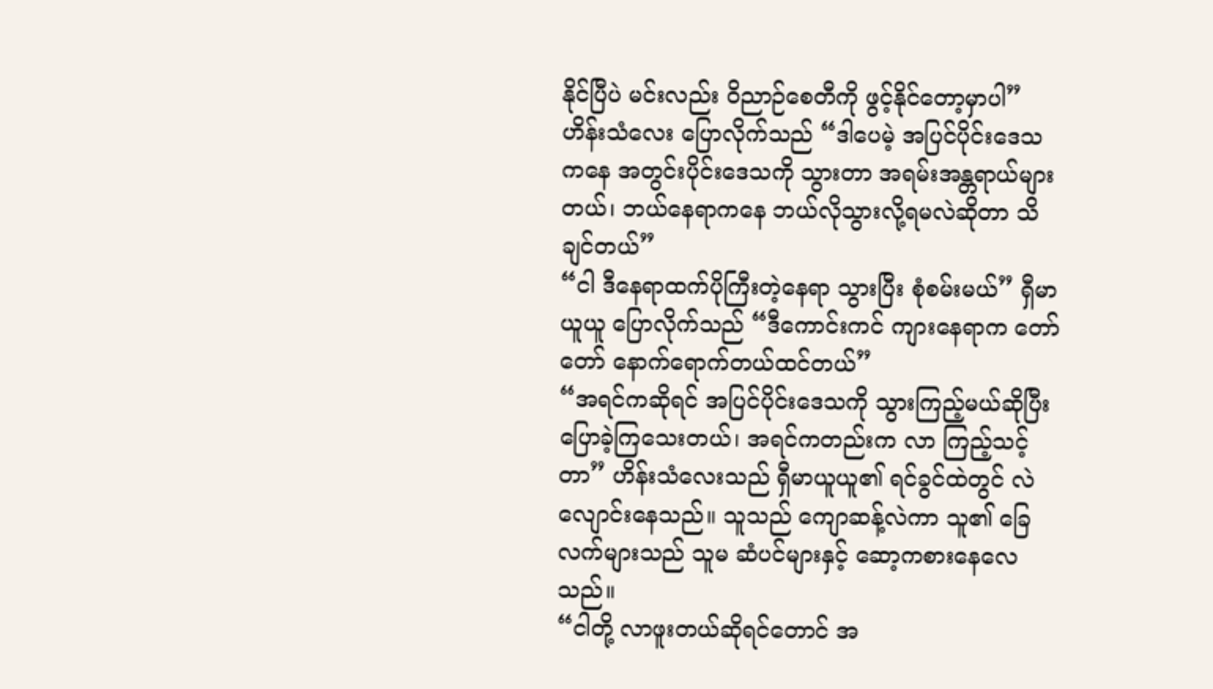နိုင်ပြီပဲ မင်းလည်း ဝိညာဉ်စေတီကို ဖွင့်နိုင်တော့မှာပါ” ဟိန်းသံလေး ပြောလိုက်သည် “ဒါပေမဲ့ အပြင်ပိုင်းဒေသကနေ အတွင်းပိုင်းဒေသကို သွားတာ အရမ်းအန္တရာယ်များတယ်၊ ဘယ်နေရာကနေ ဘယ်လိုသွားလို့ရမလဲဆိုတာ သိချင်တယ်”
“ငါ ဒီနေရာထက်ပိုကြီးတဲ့နေရာ သွားပြီး စုံစမ်းမယ်” ရှီမာယူယူ ပြောလိုက်သည် “ဒီကောင်းကင် ကျားနေရာက တော်တော် နောက်ရောက်တယ်ထင်တယ်”
“အရင်ကဆိုရင် အပြင်ပိုင်းဒေသကို သွားကြည့်မယ်ဆိုပြီး ပြောခဲ့ကြသေးတယ်၊ အရင်ကတည်းက လာ ကြည့်သင့်တာ” ဟိန်းသံလေးသည် ရှီမာယူယူ၏ ရင်ခွင်ထဲတွင် လဲလျောင်းနေသည်။ သူသည် ကျောဆန့်လဲကာ သူ၏ ခြေလက်များသည် သူမ ဆံပင်များနှင့် ဆော့ကစားနေလေသည်။
“ငါတို့ လာဖူးတယ်ဆိုရင်တောင် အ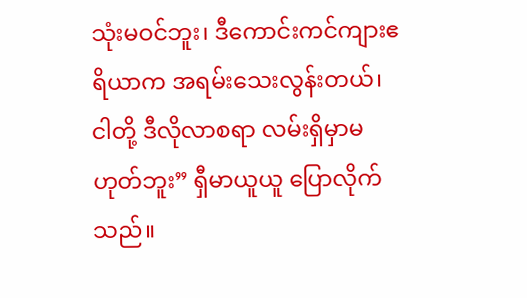သုံးမဝင်ဘူး၊ ဒီကောင်းကင်ကျားဧရိယာက အရမ်းသေးလွန်းတယ်၊ ငါတို့ ဒီလိုလာစရာ လမ်းရှိမှာမဟုတ်ဘူး” ရှီမာယူယူ ပြောလိုက်သည်။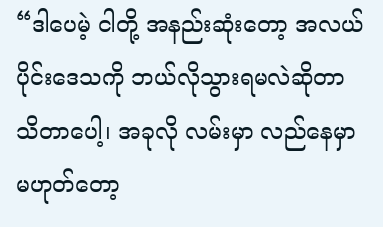“ဒါပေမဲ့ ငါတို့ အနည်းဆုံးတော့ အလယ်ပိုင်းဒေသကို ဘယ်လိုသွားရမလဲဆိုတာ သိတာပေါ့၊ အခုလို လမ်းမှာ လည်နေမှာမဟုတ်တော့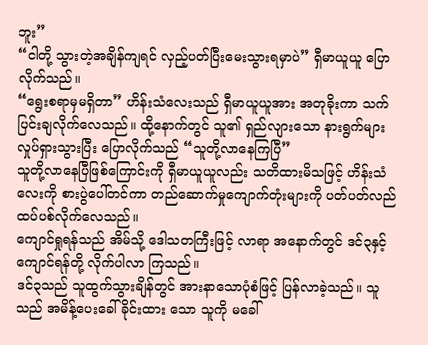ဘူး”
“ငါတို့ သွားတဲ့အချိန်ကျရင် လှည့်ပတ်ပြီးမေးသွားရမှာပဲ” ရှီမာယူယူ ပြောလိုက်သည်။
“ရွေးစရာမှမရှိတာ” ဟိန်းသံလေးသည် ရှီမာယူယူအား အတုခိုးကာ သက်ပြင်းချလိုက်လေသည်။ ထို့နောက်တွင် သူ၏ ရှည်လျားသော နားရွက်များ လှုပ်ရှားသွားပြီး ပြောလိုက်သည် “သူတို့လာနေကြပြီ”
သူတို့လာနေပြီဖြစ်ကြောင်းကို ရှီမာယူယူလည်း သတိထားမိသဖြင့် ဟိန်းသံလေးကို စားပွဲပေါ်တင်ကာ တည်ဆောက်မှုကျောက်တုံးများကို ပတ်ပတ်လည် ထပ်ပစ်လိုက်လေသည်။
ကျောင်ရှုရန်သည် အိမ်သို့ ဒေါသတကြီးဖြင့် လာရာ အနောက်တွင် ဒင်၃နှင့် ကျောင်ရန်တို့ လိုက်ပါလာ ကြသည်။
ဒင်၃သည် သူထွက်သွားချိန်တွင် အားနာသောပုံစံဖြင့် ပြန်လာခဲ့သည်။ သူသည် အမိန့်ပေးခေါ်ခိုင်းထား သော သူကို မခေါ်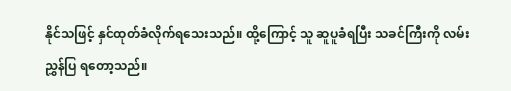နိုင်သဖြင့် နှင်ထုတ်ခံလိုက်ရသေးသည်။ ထို့ကြောင့် သူ ဆူပူခံရပြီး သခင်ကြီးကို လမ်းညွှန်ပြ ရတော့သည်။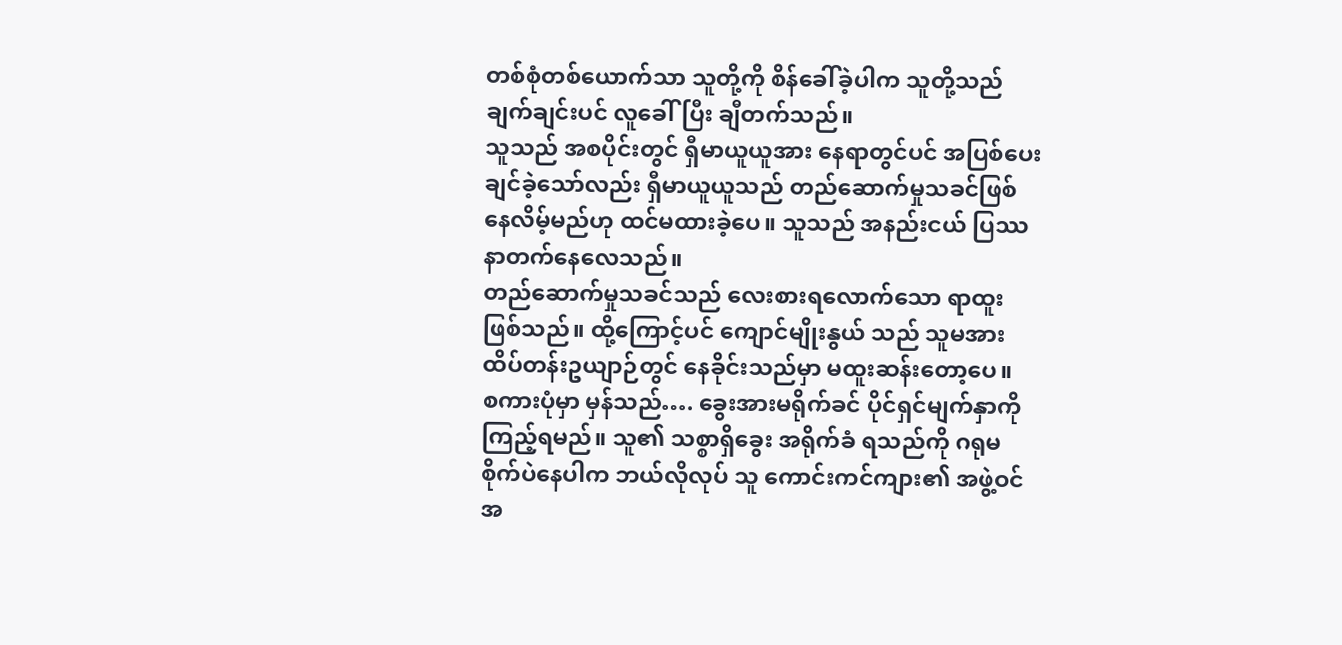တစ်စုံတစ်ယောက်သာ သူတို့ကို စိန်ခေါ်ခဲ့ပါက သူတို့သည် ချက်ချင်းပင် လူခေါ်ပြီး ချီတက်သည်။
သူသည် အစပိုင်းတွင် ရှီမာယူယူအား နေရာတွင်ပင် အပြစ်ပေးချင်ခဲ့သော်လည်း ရှီမာယူယူသည် တည်ဆောက်မှုသခင်ဖြစ်နေလိမ့်မည်ဟု ထင်မထားခဲ့ပေ။ သူသည် အနည်းငယ် ပြဿနာတက်နေလေသည်။
တည်ဆောက်မှုသခင်သည် လေးစားရလောက်သော ရာထူးဖြစ်သည်။ ထို့ကြောင့်ပင် ကျောင်မျိုးနွယ် သည် သူမအား ထိပ်တန်းဥယျာဉ်တွင် နေခိုင်းသည်မှာ မထူးဆန်းတော့ပေ။
စကားပုံမှာ မှန်သည်…. ခွေးအားမရိုက်ခင် ပိုင်ရှင်မျက်နှာကို ကြည့်ရမည်။ သူ၏ သစ္စာရှိခွေး အရိုက်ခံ ရသည်ကို ဂရုမစိုက်ပဲနေပါက ဘယ်လိုလုပ် သူ ကောင်းကင်ကျား၏ အဖွဲ့ဝင်အ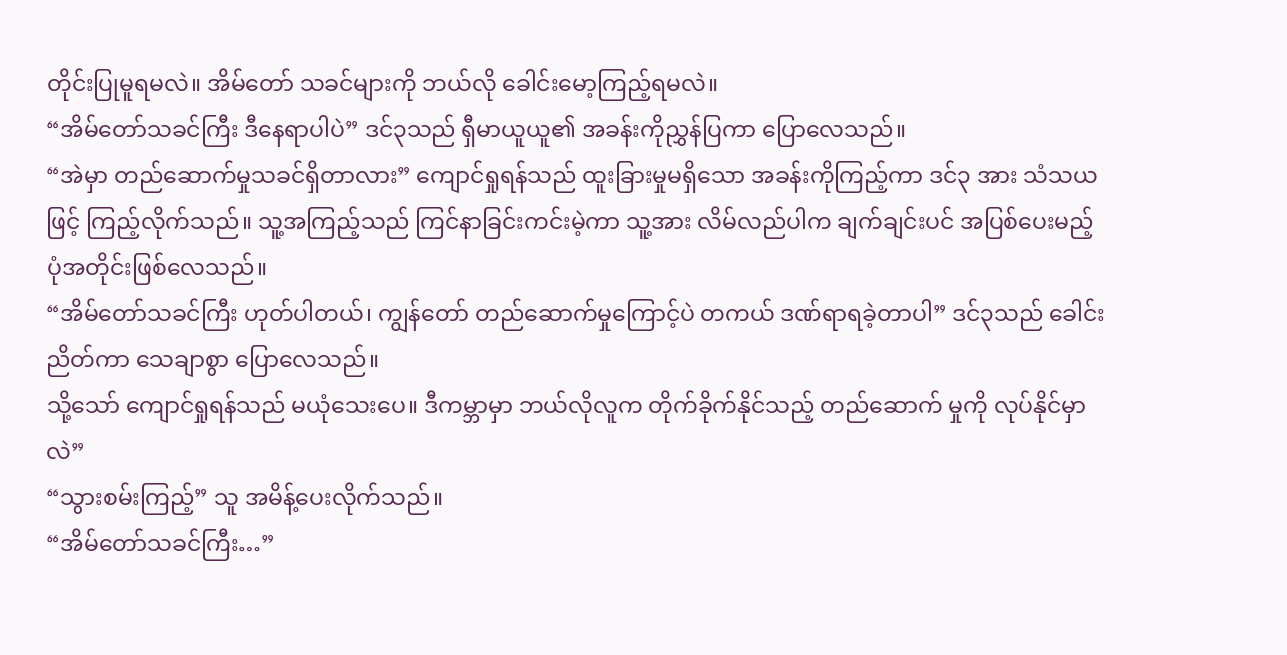တိုင်းပြုမူရမလဲ။ အိမ်တော် သခင်များကို ဘယ်လို ခေါင်းမော့ကြည့်ရမလဲ။
“အိမ်တော်သခင်ကြီး ဒီနေရာပါပဲ” ဒင်၃သည် ရှီမာယူယူ၏ အခန်းကိုညွှန်ပြကာ ပြောလေသည်။
“အဲမှာ တည်ဆောက်မှုသခင်ရှိတာလား” ကျောင်ရှုရန်သည် ထူးခြားမှုမရှိသော အခန်းကိုကြည့်ကာ ဒင်၃ အား သံသယဖြင့် ကြည့်လိုက်သည်။ သူ့အကြည့်သည် ကြင်နာခြင်းကင်းမဲ့ကာ သူ့အား လိမ်လည်ပါက ချက်ချင်းပင် အပြစ်ပေးမည့်ပုံအတိုင်းဖြစ်လေသည်။
“အိမ်တော်သခင်ကြီး ဟုတ်ပါတယ်၊ ကျွန်တော် တည်ဆောက်မှုကြောင့်ပဲ တကယ် ဒဏ်ရာရခဲ့တာပါ” ဒင်၃သည် ခေါင်းညိတ်ကာ သေချာစွာ ပြောလေသည်။
သို့သော် ကျောင်ရှုရန်သည် မယုံသေးပေ။ ဒီကမ္ဘာမှာ ဘယ်လိုလူက တိုက်ခိုက်နိုင်သည့် တည်ဆောက် မှုကို လုပ်နိုင်မှာလဲ”
“သွားစမ်းကြည့်” သူ အမိန့်ပေးလိုက်သည်။
“အိမ်တော်သခင်ကြီး…”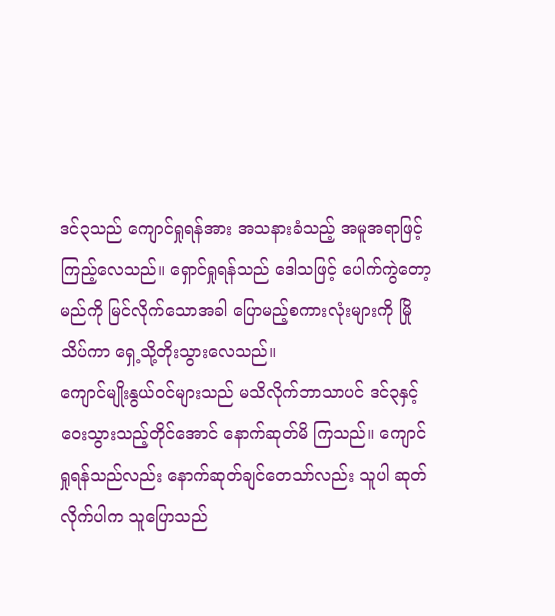ဒင်၃သည် ကျောင်ရှုရန်အား အသနားခံသည့် အမူအရာဖြင့် ကြည့်လေသည်။ ရှောင်ရှုရန်သည် ဒေါသဖြင့် ပေါက်ကွဲတော့မည်ကို မြင်လိုက်သောအခါ ပြောမည့်စကားလုံးများကို မြိုသိပ်ကာ ရှေ့သို့တိုးသွားလေသည်။
ကျောင်မျိုးနွယ်ဝင်များသည် မသိလိုက်ဘာသာပင် ဒင်၃နှင့် ဝေးသွားသည့်တိုင်အောင် နောက်ဆုတ်မိ ကြသည်။ ကျောင်ရှုရန်သည်လည်း နောက်ဆုတ်ချင်တေသာ်လည်း သူပါ ဆုတ်လိုက်ပါက သူပြောသည်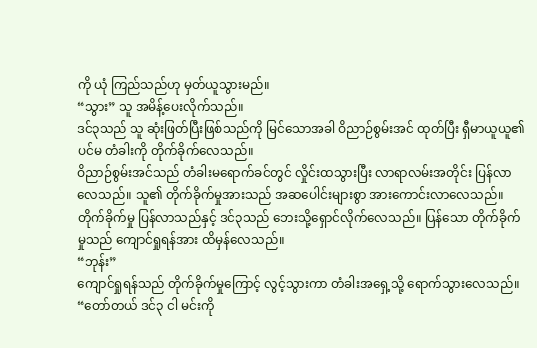ကို ယုံ ကြည်သည်ဟု မှတ်ယူသွားမည်။
“သွား” သူ အမိန့်ပေးလိုက်သည်။
ဒင်၃သည် သူ ဆုံးဖြတ်ပြီးဖြစ်သည်ကို မြင်သောအခါ ဝိညာဉ်စွမ်းအင် ထုတ်ပြီး ရှီမာယူယူ၏ ပင်မ တံခါးကို တိုက်ခိုက်လေသည်။
ဝိညာဉ်စွမ်းအင်သည် တံခါးမရောက်ခင်တွင် လှိုင်းထသွားပြီး လာရာလမ်းအတိုင်း ပြန်လာလေသည်။ သူ၏ တိုက်ခိုက်မှုအားသည် အဆပေါင်းများစွာ အားကောင်းလာလေသည်။
တိုက်ခိုက်မှု ပြန်လာသည်နှင့် ဒင်၃သည် ဘေးသို့ရှောင်လိုက်လေသည်။ ပြန်သော တိုက်ခိုက်မှုသည် ကျောင်ရှုရန်အား ထိမှန်လေသည်။
“ဘုန်း”
ကျောင်ရှုရန်သည် တိုက်ခိုက်မှုကြောင့် လွင့်သွားကာ တံခါးအရှေ့သို့ ရောက်သွားလေသည်။
“တော်တယ် ဒင်၃ ငါ မင်းကို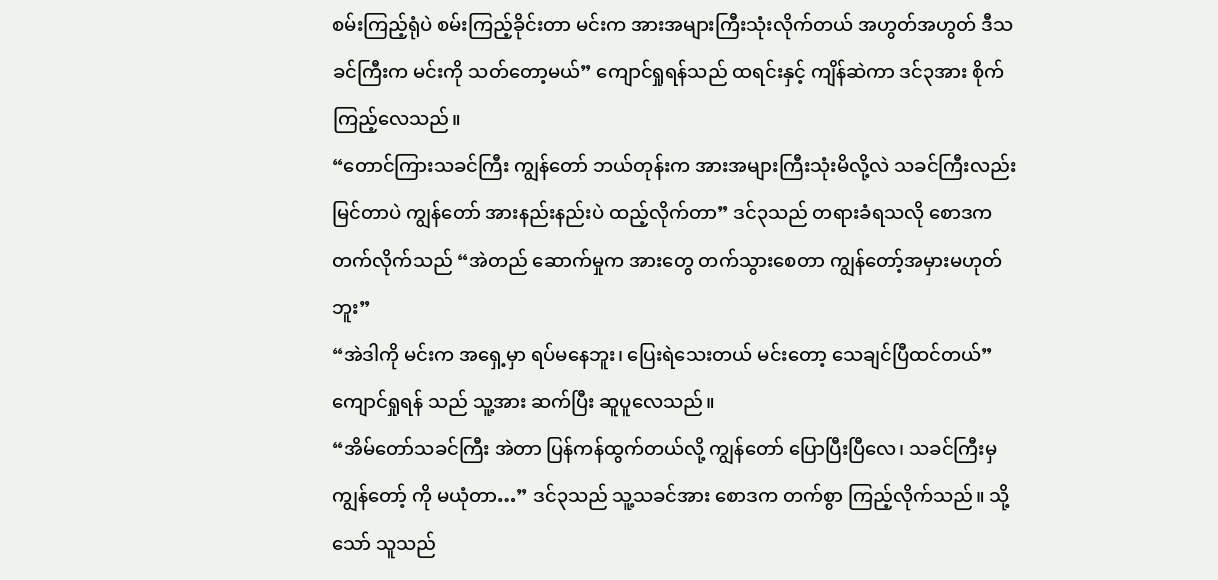စမ်းကြည့်ရုံပဲ စမ်းကြည့်ခိုင်းတာ မင်းက အားအများကြီးသုံးလိုက်တယ် အဟွတ်အဟွတ် ဒီသခင်ကြီးက မင်းကို သတ်တော့မယ်” ကျောင်ရှုရန်သည် ထရင်းနှင့် ကျိန်ဆဲကာ ဒင်၃အား စိုက်ကြည့်လေသည်။
“တောင်ကြားသခင်ကြီး ကျွန်တော် ဘယ်တုန်းက အားအများကြီးသုံးမိလို့လဲ သခင်ကြီးလည်း မြင်တာပဲ ကျွန်တော် အားနည်းနည်းပဲ ထည့်လိုက်တာ” ဒင်၃သည် တရားခံရသလို စောဒကတက်လိုက်သည် “အဲတည် ဆောက်မှုက အားတွေ တက်သွားစေတာ ကျွန်တော့်အမှားမဟုတ်ဘူး”
“အဲဒါကို မင်းက အရှေ့မှာ ရပ်မနေဘူး၊ ပြေးရဲသေးတယ် မင်းတော့ သေချင်ပြီထင်တယ်” ကျောင်ရှုရန် သည် သူ့အား ဆက်ပြီး ဆူပူလေသည်။
“အိမ်တော်သခင်ကြီး အဲတာ ပြန်ကန်ထွက်တယ်လို့ ကျွန်တော် ပြောပြီးပြီလေ၊ သခင်ကြီးမှ ကျွန်တော့် ကို မယုံတာ…” ဒင်၃သည် သူ့သခင်အား စောဒက တက်စွာ ကြည့်လိုက်သည်။ သို့သော် သူသည်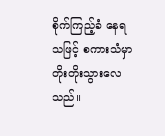စိုက်ကြည့်ခံ နေရသဖြင့် စကားသံမှာ တိုးတိုးသွားလေသည်။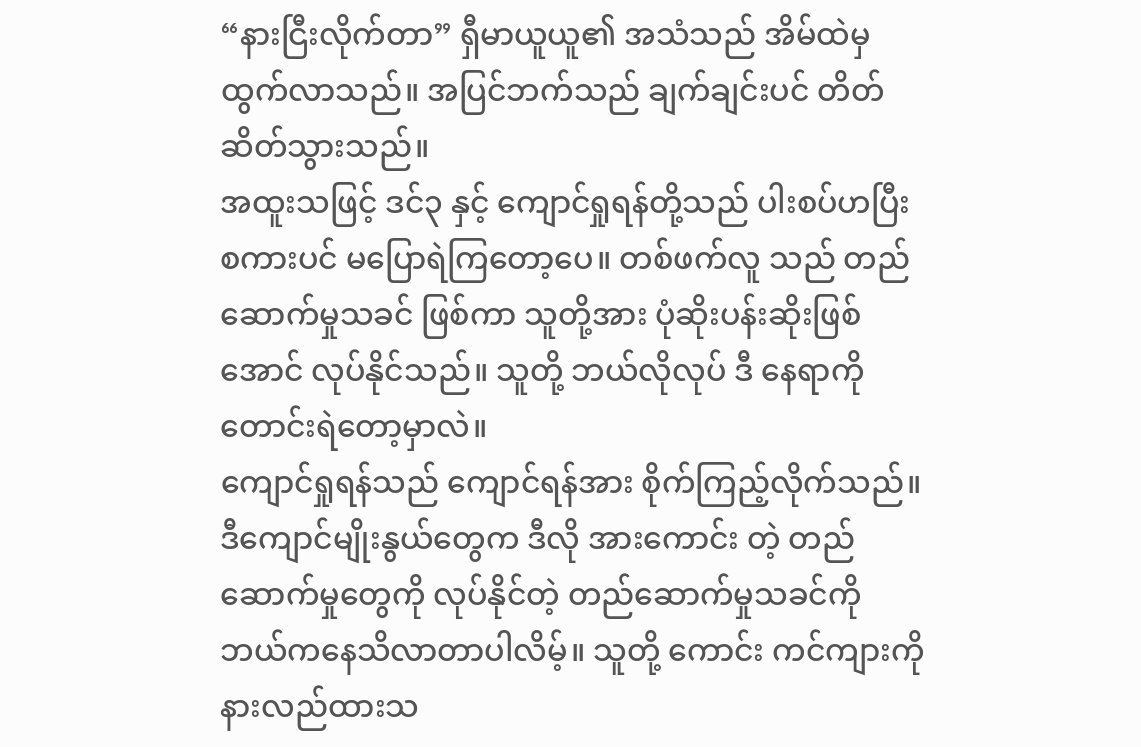“နားငြီးလိုက်တာ” ရှီမာယူယူ၏ အသံသည် အိမ်ထဲမှ ထွက်လာသည်။ အပြင်ဘက်သည် ချက်ချင်းပင် တိတ်ဆိတ်သွားသည်။
အထူးသဖြင့် ဒင်၃ နှင့် ကျောင်ရှုရန်တို့သည် ပါးစပ်ဟပြီး စကားပင် မပြောရဲကြတော့ပေ။ တစ်ဖက်လူ သည် တည်ဆောက်မှုသခင် ဖြစ်ကာ သူတို့အား ပုံဆိုးပန်းဆိုးဖြစ်အောင် လုပ်နိုင်သည်။ သူတို့ ဘယ်လိုလုပ် ဒီ နေရာကို တောင်းရဲတော့မှာလဲ။
ကျောင်ရှုရန်သည် ကျောင်ရန်အား စိုက်ကြည့်လိုက်သည်။ ဒီကျောင်မျိုးနွယ်တွေက ဒီလို အားကောင်း တဲ့ တည်ဆောက်မှုတွေကို လုပ်နိုင်တဲ့ တည်ဆောက်မှုသခင်ကို ဘယ်ကနေသိလာတာပါလိမ့်။ သူတို့ ကောင်း ကင်ကျားကို နားလည်ထားသ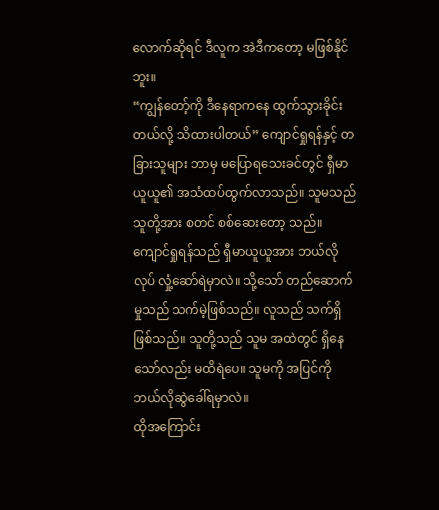လောက်ဆိုရင် ဒီလူက အဲဒီကတော့ မဖြစ်နိုင်ဘူး။
“ကျွန်တော့်ကို ဒီနေရာကနေ ထွက်သွားခိုင်းတယ်လို့ သိထားပါတယ်” ကျောင်ရှုရန်နှင့် တခြားသူများ ဘာမှ မပြောရသေးခင်တွင် ရှီမာယူယူ၏ အသံထပ်ထွက်လာသည်။ သူမသည် သူတို့အား စတင် စစ်ဆေးတော့ သည်။
ကျောင်ရှုရန်သည် ရှီမာယူယူအား ဘယ်လိုလုပ် လှုံ့ဆော်ရဲမှာလဲ။ သို့သော် တည်ဆောက်မှုသည် သက်မဲ့ဖြစ်သည်။ လူသည် သက်ရှိဖြစ်သည်။ သူတို့သည် သူမ အထဲတွင် ရှိနေသော်လည်း မထိရဲပေ။ သူမကို အပြင်ကို ဘယ်လိုဆွဲခေါ်ရမှာလဲ။
ထိုအကြောင်း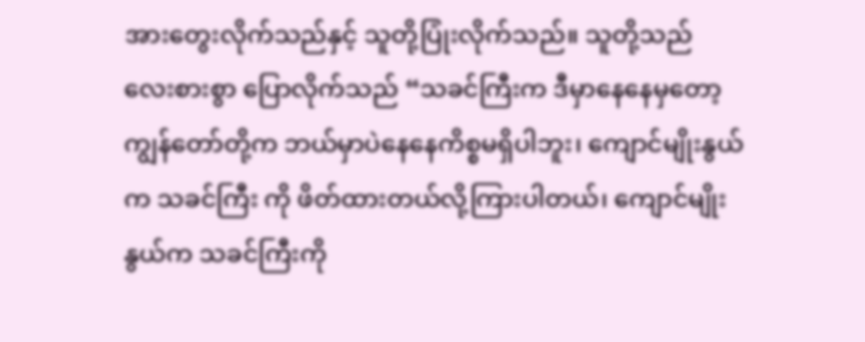အားတွေးလိုက်သည်နှင့် သူတို့ပြုံးလိုက်သည်။ သူတို့သည် လေးစားစွာ ပြောလိုက်သည် “သခင်ကြီးက ဒီမှာနေနေမှတော့ ကျွန်တော်တို့က ဘယ်မှာပဲနေနေကိစ္စမရှိပါဘူး၊ ကျောင်မျိုးနွယ်က သခင်ကြီး ကို ဖိတ်ထားတယ်လို့ကြားပါတယ်၊ ကျောင်မျိုးနွယ်က သခင်ကြီးကို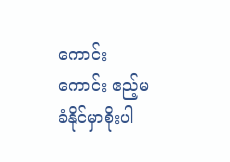ကောင်းကောင်း ဧည့်မခံနိုင်မှာစိုးပါ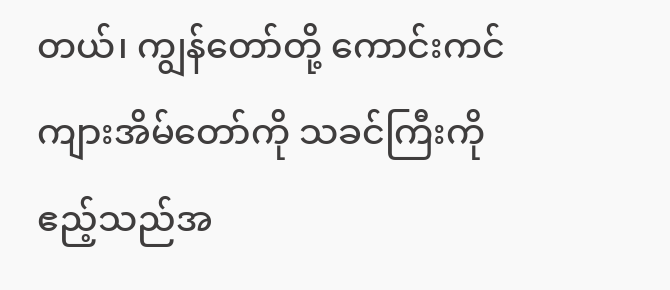တယ်၊ ကျွန်တော်တို့ ကောင်းကင်ကျားအိမ်တော်ကို သခင်ကြီးကို ဧည့်သည်အ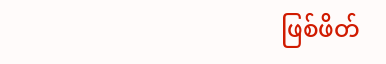ဖြစ်ဖိတ်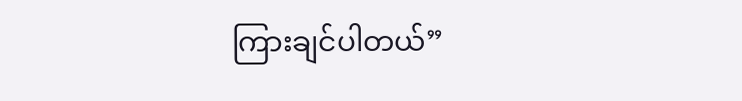ကြားချင်ပါတယ်”